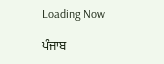Loading Now

ਪੰਜਾਬ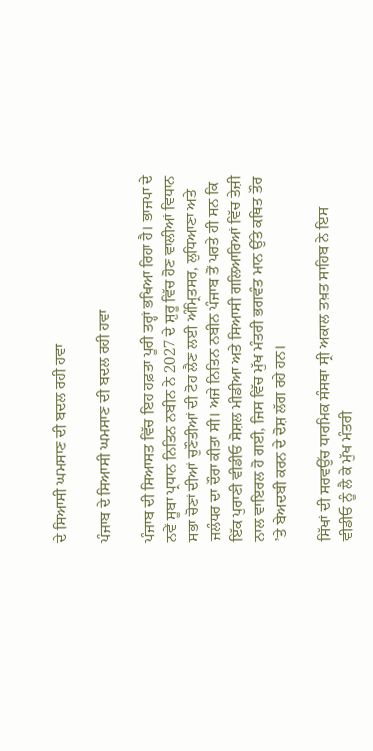ਦੇ ਸਿਆਸੀ ਘਮਸਾਣ ਦੀ ਬਦਲ ਰਹੀ ਹਵਾ

ਪੰਜਾਬ ਦੇ ਸਿਆਸੀ ਘਮਸਾਣ ਦੀ ਬਦਲ ਰਹੀ ਹਵਾ

ਪੰਜਾਬ ਦੀ ਸਿਆਸਤ ਵਿੱਚ ਇਹ ਹਫ਼ਤਾ ਪੂਰੀ ਤਰ੍ਹਾਂ ਭਖਿਆ ਰਿਹਾ ਹੈ। ਭਾਜਪਾ ਦੇ ਨਵੇਂ ਸੂਬਾ ਪ੍ਰਧਾਨ ਨਿਤਿਨ ਨਬੀਨ ਨੇ 2027 ਦੇ ਸ਼ੁਰੂ ਵਿੱਚ ਹੋਣ ਵਾਲੀਆਂ ਵਿਧਾਨ ਸਭਾ ਚੋਣਾਂ ਦੀਆਂ ਚੁਣੌਤੀਆਂ ਦੀ ਟੋਹ ਲੈਣ ਲਈ ਅੰਮ੍ਰਿਤਸਰ, ਲੁਧਿਆਣਾ ਅਤੇ ਜਲੰਧਰ ਦਾ ਦੌਰਾ ਕੀਤਾ ਸੀ। ਅਜੇ ਨਿਤਿਨ ਨਬੀਨ ਪੰਜਾਬ ਤੋਂ ਪਰਤੇ ਹੀ ਸਨ ਕਿ ਇੱਕ ਪੁਰਾਣੀ ਵੀਡੀਓ ਸੋਸ਼ਲ ਮੀਡੀਆ ਅਤੇ ਸਿਆਸੀ ਗਲਿਆਰਿਆਂ ਵਿੱਚ ਤੇਜ਼ੀ ਨਾਲ ਵਾਇਰਲ ਹੋ ਗਈ, ਜਿਸ ਵਿੱਚ ਮੁੱਖ ਮੰਤਰੀ ਭਗਵੰਤ ਮਾਨ ਉੱਤੇ ਕਥਿਤ ਤੌਰ ’ਤੇ ਬੇਅਦਬੀ ਕਰਨ ਦੇ ਦੋਸ਼ ਲੱਗ ਰਹੇ ਹਨ।

ਸਿੱਖਾਂ ਦੀ ਸਰਵਉੱਚ ਧਾਰਮਿਕ ਸੰਸਥਾ ਸ੍ਰੀ ਅਕਾਲ ਤਖ਼ਤ ਸਾਹਿਬ ਨੇ ਇਸ ਵੀਡੀਓ ਨੂੰ ਲੈ ਕੇ ਮੁੱਖ ਮੰਤਰੀ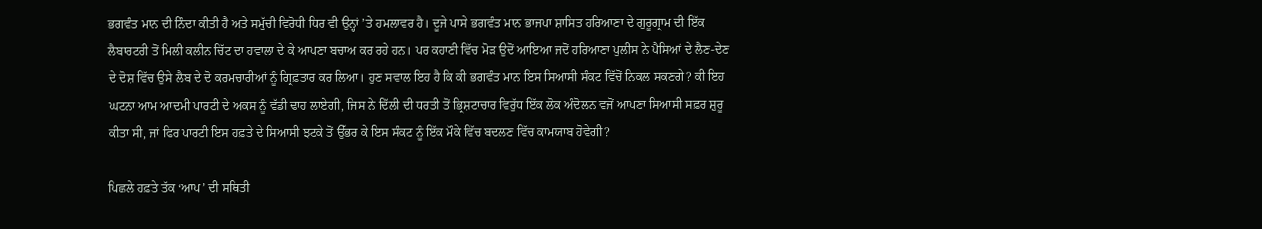ਭਗਵੰਤ ਮਾਨ ਦੀ ਨਿੰਦਾ ਕੀਤੀ ਹੈ ਅਤੇ ਸਮੁੱਚੀ ਵਿਰੋਧੀ ਧਿਰ ਵੀ ਉਨ੍ਹਾਂ ’ਤੇ ਹਮਲਾਵਰ ਹੈ। ਦੂਜੇ ਪਾਸੇ ਭਗਵੰਤ ਮਾਨ ਭਾਜਪਾ ਸ਼ਾਸਿਤ ਹਰਿਆਣਾ ਦੇ ਗੁਰੂਗ੍ਰਾਮ ਦੀ ਇੱਕ ਲੈਬਾਰਟਰੀ ਤੋਂ ਮਿਲੀ ਕਲੀਨ ਚਿੱਟ ਦਾ ਹਵਾਲਾ ਦੇ ਕੇ ਆਪਣਾ ਬਚਾਅ ਕਰ ਰਹੇ ਹਨ। ਪਰ ਕਹਾਣੀ ਵਿੱਚ ਮੋੜ ਉਦੋਂ ਆਇਆ ਜਦੋਂ ਹਰਿਆਣਾ ਪੁਲੀਸ ਨੇ ਪੈਸਿਆਂ ਦੇ ਲੈਣ-ਦੇਣ ਦੇ ਦੋਸ਼ ਵਿੱਚ ਉਸੇ ਲੈਬ ਦੇ ਦੋ ਕਰਮਚਾਰੀਆਂ ਨੂੰ ਗ੍ਰਿਫ਼ਤਾਰ ਕਰ ਲਿਆ। ਹੁਣ ਸਵਾਲ ਇਹ ਹੈ ਕਿ ਕੀ ਭਗਵੰਤ ਮਾਨ ਇਸ ਸਿਆਸੀ ਸੰਕਟ ਵਿੱਚੋਂ ਨਿਕਲ ਸਕਣਗੇ? ਕੀ ਇਹ ਘਟਨਾ ਆਮ ਆਦਮੀ ਪਾਰਟੀ ਦੇ ਅਕਸ ਨੂੰ ਵੱਡੀ ਢਾਹ ਲਾਏਗੀ, ਜਿਸ ਨੇ ਦਿੱਲੀ ਦੀ ਧਰਤੀ ਤੋਂ ਭ੍ਰਿਸ਼ਟਾਚਾਰ ਵਿਰੁੱਧ ਇੱਕ ਲੋਕ ਅੰਦੋਲਨ ਵਜੋਂ ਆਪਣਾ ਸਿਆਸੀ ਸਫ਼ਰ ਸ਼ੁਰੂ ਕੀਤਾ ਸੀ, ਜਾਂ ਫਿਰ ਪਾਰਟੀ ਇਸ ਹਫ਼ਤੇ ਦੇ ਸਿਆਸੀ ਝਟਕੇ ਤੋਂ ਉੱਭਰ ਕੇ ਇਸ ਸੰਕਟ ਨੂੰ ਇੱਕ ਮੌਕੇ ਵਿੱਚ ਬਦਲਣ ਵਿੱਚ ਕਾਮਯਾਬ ਹੋਵੇਗੀ?

ਪਿਛਲੇ ਹਫ਼ਤੇ ਤੱਕ ‘ਆਪ’ ਦੀ ਸਥਿਤੀ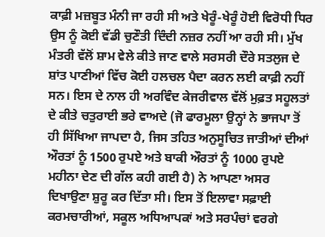ਕਾਫ਼ੀ ਮਜ਼ਬੂਤ ਮੰਨੀ ਜਾ ਰਹੀ ਸੀ ਅਤੇ ਖੇਰੂੰ-ਖੇਰੂੰ ਹੋਈ ਵਿਰੋਧੀ ਧਿਰ ਉਸ ਨੂੰ ਕੋਈ ਵੱਡੀ ਚੁਣੌਤੀ ਦਿੰਦੀ ਨਜ਼ਰ ਨਹੀਂ ਆ ਰਹੀ ਸੀ। ਮੁੱਖ ਮੰਤਰੀ ਵੱਲੋਂ ਸ਼ਾਮ ਵੇਲੇ ਕੀਤੇ ਜਾਣ ਵਾਲੇ ਸਰਸਰੀ ਦੌਰੇ ਸਤਲੁਜ ਦੇ ਸ਼ਾਂਤ ਪਾਣੀਆਂ ਵਿੱਚ ਕੋਈ ਹਲਚਲ ਪੈਦਾ ਕਰਨ ਲਈ ਕਾਫ਼ੀ ਨਹੀਂ ਸਨ। ਇਸ ਦੇ ਨਾਲ ਹੀ ਅਰਵਿੰਦ ਕੇਜਰੀਵਾਲ ਵੱਲੋਂ ਮੁਫ਼ਤ ਸਹੂਲਤਾਂ ਦੇ ਕੀਤੇ ਚਤੁਰਾਈ ਭਰੇ ਵਾਅਦੇ (ਜੋ ਫਾਰਮੂਲਾ ਉਨ੍ਹਾਂ ਨੇ ਭਾਜਪਾ ਤੋਂ ਹੀ ਸਿੱਖਿਆ ਜਾਪਦਾ ਹੈ, ਜਿਸ ਤਹਿਤ ਅਨੁਸੂਚਿਤ ਜਾਤੀਆਂ ਦੀਆਂ ਔਰਤਾਂ ਨੂੰ 1500 ਰੁਪਏ ਅਤੇ ਬਾਕੀ ਔਰਤਾਂ ਨੂੰ 1000 ਰੁਪਏ ਮਹੀਨਾ ਦੇਣ ਦੀ ਗੱਲ ਕਹੀ ਗਈ ਹੈ) ਨੇ ਆਪਣਾ ਅਸਰ ਦਿਖਾਉਣਾ ਸ਼ੁਰੂ ਕਰ ਦਿੱਤਾ ਸੀ। ਇਸ ਤੋਂ ਇਲਾਵਾ ਸਫ਼ਾਈ ਕਰਮਚਾਰੀਆਂ, ਸਕੂਲ ਅਧਿਆਪਕਾਂ ਅਤੇ ਸਰਪੰਚਾਂ ਵਰਗੇ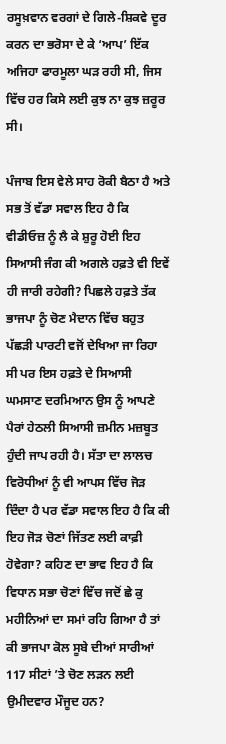ਰਸੂਖ਼ਵਾਨ ਵਰਗਾਂ ਦੇ ਗਿਲੇ-ਸ਼ਿਕਵੇ ਦੂਰ ਕਰਨ ਦਾ ਭਰੋਸਾ ਦੇ ਕੇ ‘ਆਪ’ ਇੱਕ ਅਜਿਹਾ ਫਾਰਮੂਲਾ ਘੜ ਰਹੀ ਸੀ, ਜਿਸ ਵਿੱਚ ਹਰ ਕਿਸੇ ਲਈ ਕੁਝ ਨਾ ਕੁਝ ਜ਼ਰੂਰ ਸੀ।

ਪੰਜਾਬ ਇਸ ਵੇਲੇ ਸਾਹ ਰੋਕੀ ਬੈਠਾ ਹੈ ਅਤੇ ਸਭ ਤੋਂ ਵੱਡਾ ਸਵਾਲ ਇਹ ਹੈ ਕਿ ਵੀਡੀਓਜ਼ ਨੂੰ ਲੈ ਕੇ ਸ਼ੁਰੂ ਹੋਈ ਇਹ ਸਿਆਸੀ ਜੰਗ ਕੀ ਅਗਲੇ ਹਫ਼ਤੇ ਵੀ ਇਵੇਂ ਹੀ ਜਾਰੀ ਰਹੇਗੀ? ਪਿਛਲੇ ਹਫ਼ਤੇ ਤੱਕ ਭਾਜਪਾ ਨੂੰ ਚੋਣ ਮੈਦਾਨ ਵਿੱਚ ਬਹੁਤ ਪੱਛੜੀ ਪਾਰਟੀ ਵਜੋਂ ਦੇਖਿਆ ਜਾ ਰਿਹਾ ਸੀ ਪਰ ਇਸ ਹਫ਼ਤੇ ਦੇ ਸਿਆਸੀ ਘਮਸਾਣ ਦਰਮਿਆਨ ਉਸ ਨੂੰ ਆਪਣੇ ਪੈਰਾਂ ਹੇਠਲੀ ਸਿਆਸੀ ਜ਼ਮੀਨ ਮਜ਼ਬੂਤ ਹੁੰਦੀ ਜਾਪ ਰਹੀ ਹੈ। ਸੱਤਾ ਦਾ ਲਾਲਚ ਵਿਰੋਧੀਆਂ ਨੂੰ ਵੀ ਆਪਸ ਵਿੱਚ ਜੋੜ ਦਿੰਦਾ ਹੈ ਪਰ ਵੱਡਾ ਸਵਾਲ ਇਹ ਹੈ ਕਿ ਕੀ ਇਹ ਜੋੜ ਚੋਣਾਂ ਜਿੱਤਣ ਲਈ ਕਾਫ਼ੀ ਹੋਵੇਗਾ? ਕਹਿਣ ਦਾ ਭਾਵ ਇਹ ਹੈ ਕਿ ਵਿਧਾਨ ਸਭਾ ਚੋਣਾਂ ਵਿੱਚ ਜਦੋਂ ਛੇ ਕੁ ਮਹੀਨਿਆਂ ਦਾ ਸਮਾਂ ਰਹਿ ਗਿਆ ਹੈ ਤਾਂ ਕੀ ਭਾਜਪਾ ਕੋਲ ਸੂਬੇ ਦੀਆਂ ਸਾਰੀਆਂ 117 ਸੀਟਾਂ ’ਤੇ ਚੋਣ ਲੜਨ ਲਈ ਉਮੀਦਵਾਰ ਮੌਜੂਦ ਹਨ?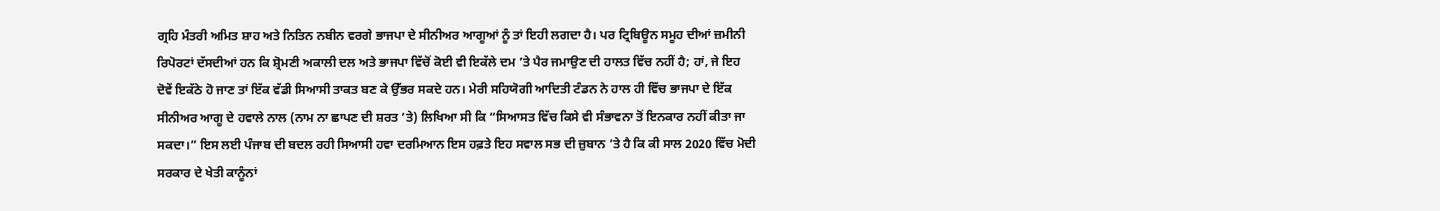ਗ੍ਰਹਿ ਮੰਤਰੀ ਅਮਿਤ ਸ਼ਾਹ ਅਤੇ ਨਿਤਿਨ ਨਬੀਨ ਵਰਗੇ ਭਾਜਪਾ ਦੇ ਸੀਨੀਅਰ ਆਗੂਆਂ ਨੂੰ ਤਾਂ ਇਹੀ ਲਗਦਾ ਹੈ। ਪਰ ਟ੍ਰਿਬਿਊਨ ਸਮੂਹ ਦੀਆਂ ਜ਼ਮੀਨੀ ਰਿਪੋਰਟਾਂ ਦੱਸਦੀਆਂ ਹਨ ਕਿ ਸ਼੍ਰੋਮਣੀ ਅਕਾਲੀ ਦਲ ਅਤੇ ਭਾਜਪਾ ਵਿੱਚੋਂ ਕੋਈ ਵੀ ਇਕੱਲੇ ਦਮ ’ਤੇ ਪੈਰ ਜਮਾਉਣ ਦੀ ਹਾਲਤ ਵਿੱਚ ਨਹੀਂ ਹੈ; ਹਾਂ, ਜੇ ਇਹ ਦੋਵੇਂ ਇਕੱਠੇ ਹੋ ਜਾਣ ਤਾਂ ਇੱਕ ਵੱਡੀ ਸਿਆਸੀ ਤਾਕਤ ਬਣ ਕੇ ਉੱਭਰ ਸਕਦੇ ਹਨ। ਮੇਰੀ ਸਹਿਯੋਗੀ ਆਦਿਤੀ ਟੰਡਨ ਨੇ ਹਾਲ ਹੀ ਵਿੱਚ ਭਾਜਪਾ ਦੇ ਇੱਕ ਸੀਨੀਅਰ ਆਗੂ ਦੇ ਹਵਾਲੇ ਨਾਲ (ਨਾਮ ਨਾ ਛਾਪਣ ਦੀ ਸ਼ਰਤ ’ਤੇ) ਲਿਖਿਆ ਸੀ ਕਿ “ਸਿਆਸਤ ਵਿੱਚ ਕਿਸੇ ਵੀ ਸੰਭਾਵਨਾ ਤੋਂ ਇਨਕਾਰ ਨਹੀਂ ਕੀਤਾ ਜਾ ਸਕਦਾ।” ਇਸ ਲਈ ਪੰਜਾਬ ਦੀ ਬਦਲ ਰਹੀ ਸਿਆਸੀ ਹਵਾ ਦਰਮਿਆਨ ਇਸ ਹਫ਼ਤੇ ਇਹ ਸਵਾਲ ਸਭ ਦੀ ਜ਼ੁਬਾਨ ’ਤੇ ਹੈ ਕਿ ਕੀ ਸਾਲ 2020 ਵਿੱਚ ਮੋਦੀ ਸਰਕਾਰ ਦੇ ਖੇਤੀ ਕਾਨੂੰਨਾਂ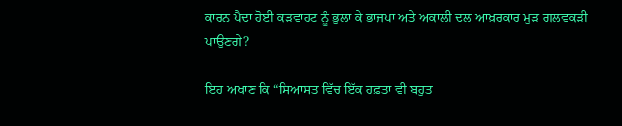ਕਾਰਨ ਪੈਦਾ ਹੋਈ ਕੜਵਾਹਟ ਨੂੰ ਭੁਲਾ ਕੇ ਭਾਜਪਾ ਅਤੇ ਅਕਾਲੀ ਦਲ ਆਖ਼ਰਕਾਰ ਮੁੜ ਗਲਵਕੜੀ ਪਾਉਣਗੇ?

ਇਹ ਅਖਾਣ ਕਿ “ਸਿਆਸਤ ਵਿੱਚ ਇੱਕ ਹਫ਼ਤਾ ਵੀ ਬਹੁਤ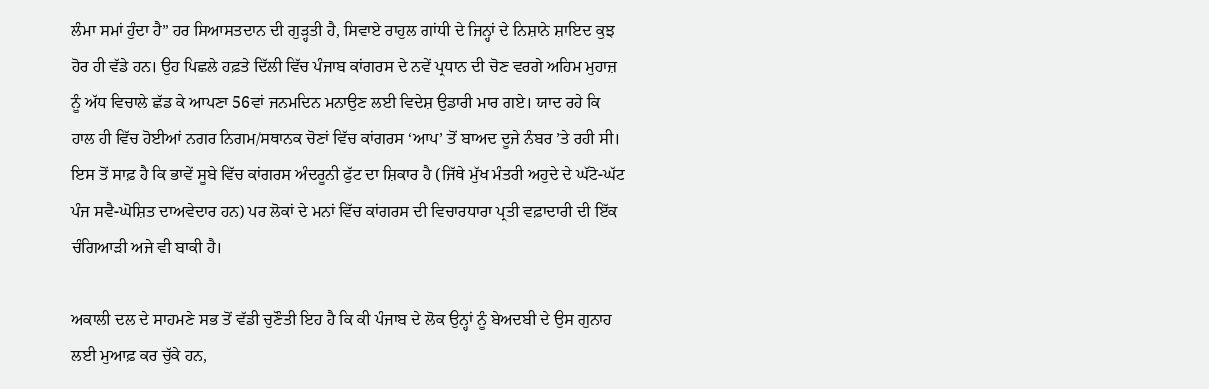ਲੰਮਾ ਸਮਾਂ ਹੁੰਦਾ ਹੈ” ਹਰ ਸਿਆਸਤਦਾਨ ਦੀ ਗੁੜ੍ਹਤੀ ਹੈ, ਸਿਵਾਏ ਰਾਹੁਲ ਗਾਂਧੀ ਦੇ ਜਿਨ੍ਹਾਂ ਦੇ ਨਿਸ਼ਾਨੇ ਸ਼ਾਇਦ ਕੁਝ ਹੋਰ ਹੀ ਵੱਡੇ ਹਨ। ਉਹ ਪਿਛਲੇ ਹਫ਼ਤੇ ਦਿੱਲੀ ਵਿੱਚ ਪੰਜਾਬ ਕਾਂਗਰਸ ਦੇ ਨਵੇਂ ਪ੍ਰਧਾਨ ਦੀ ਚੋਣ ਵਰਗੇ ਅਹਿਮ ਮੁਹਾਜ਼ ਨੂੰ ਅੱਧ ਵਿਚਾਲੇ ਛੱਡ ਕੇ ਆਪਣਾ 56ਵਾਂ ਜਨਮਦਿਨ ਮਨਾਉਣ ਲਈ ਵਿਦੇਸ਼ ਉਡਾਰੀ ਮਾਰ ਗਏ। ਯਾਦ ਰਹੇ ਕਿ ਹਾਲ ਹੀ ਵਿੱਚ ਹੋਈਆਂ ਨਗਰ ਨਿਗਮ/ਸਥਾਨਕ ਚੋਣਾਂ ਵਿੱਚ ਕਾਂਗਰਸ ‘ਆਪ’ ਤੋਂ ਬਾਅਦ ਦੂਜੇ ਨੰਬਰ ’ਤੇ ਰਹੀ ਸੀ। ਇਸ ਤੋਂ ਸਾਫ਼ ਹੈ ਕਿ ਭਾਵੇਂ ਸੂਬੇ ਵਿੱਚ ਕਾਂਗਰਸ ਅੰਦਰੂਨੀ ਫੁੱਟ ਦਾ ਸ਼ਿਕਾਰ ਹੈ (ਜਿੱਥੇ ਮੁੱਖ ਮੰਤਰੀ ਅਹੁਦੇ ਦੇ ਘੱਟੋ-ਘੱਟ ਪੰਜ ਸਵੈ-ਘੋਸ਼ਿਤ ਦਾਅਵੇਦਾਰ ਹਨ) ਪਰ ਲੋਕਾਂ ਦੇ ਮਨਾਂ ਵਿੱਚ ਕਾਂਗਰਸ ਦੀ ਵਿਚਾਰਧਾਰਾ ਪ੍ਰਤੀ ਵਫ਼ਾਦਾਰੀ ਦੀ ਇੱਕ ਚੰਗਿਆੜੀ ਅਜੇ ਵੀ ਬਾਕੀ ਹੈ।

ਅਕਾਲੀ ਦਲ ਦੇ ਸਾਹਮਣੇ ਸਭ ਤੋਂ ਵੱਡੀ ਚੁਣੌਤੀ ਇਹ ਹੈ ਕਿ ਕੀ ਪੰਜਾਬ ਦੇ ਲੋਕ ਉਨ੍ਹਾਂ ਨੂੰ ਬੇਅਦਬੀ ਦੇ ਉਸ ਗੁਨਾਹ ਲਈ ਮੁਆਫ਼ ਕਰ ਚੁੱਕੇ ਹਨ,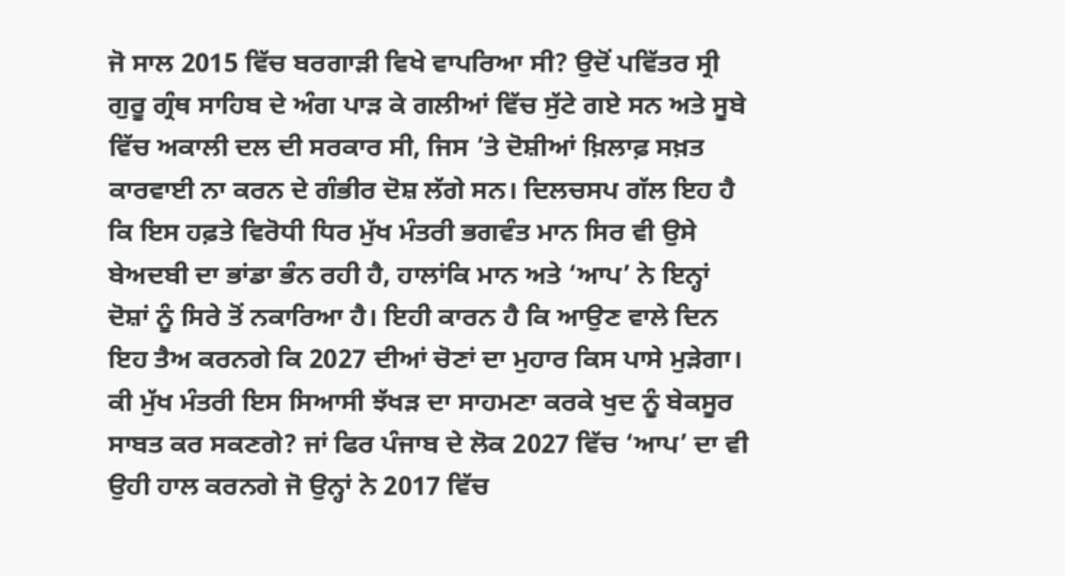ਜੋ ਸਾਲ 2015 ਵਿੱਚ ਬਰਗਾੜੀ ਵਿਖੇ ਵਾਪਰਿਆ ਸੀ? ਉਦੋਂ ਪਵਿੱਤਰ ਸ੍ਰੀ ਗੁਰੂ ਗ੍ਰੰਥ ਸਾਹਿਬ ਦੇ ਅੰਗ ਪਾੜ ਕੇ ਗਲੀਆਂ ਵਿੱਚ ਸੁੱਟੇ ਗਏ ਸਨ ਅਤੇ ਸੂਬੇ ਵਿੱਚ ਅਕਾਲੀ ਦਲ ਦੀ ਸਰਕਾਰ ਸੀ, ਜਿਸ ’ਤੇ ਦੋਸ਼ੀਆਂ ਖ਼ਿਲਾਫ਼ ਸਖ਼ਤ ਕਾਰਵਾਈ ਨਾ ਕਰਨ ਦੇ ਗੰਭੀਰ ਦੋਸ਼ ਲੱਗੇ ਸਨ। ਦਿਲਚਸਪ ਗੱਲ ਇਹ ਹੈ ਕਿ ਇਸ ਹਫ਼ਤੇ ਵਿਰੋਧੀ ਧਿਰ ਮੁੱਖ ਮੰਤਰੀ ਭਗਵੰਤ ਮਾਨ ਸਿਰ ਵੀ ਉਸੇ ਬੇਅਦਬੀ ਦਾ ਭਾਂਡਾ ਭੰਨ ਰਹੀ ਹੈ, ਹਾਲਾਂਕਿ ਮਾਨ ਅਤੇ ‘ਆਪ’ ਨੇ ਇਨ੍ਹਾਂ ਦੋਸ਼ਾਂ ਨੂੰ ਸਿਰੇ ਤੋਂ ਨਕਾਰਿਆ ਹੈ। ਇਹੀ ਕਾਰਨ ਹੈ ਕਿ ਆਉਣ ਵਾਲੇ ਦਿਨ ਇਹ ਤੈਅ ਕਰਨਗੇ ਕਿ 2027 ਦੀਆਂ ਚੋਣਾਂ ਦਾ ਮੁਹਾਰ ਕਿਸ ਪਾਸੇ ਮੁੜੇਗਾ। ਕੀ ਮੁੱਖ ਮੰਤਰੀ ਇਸ ਸਿਆਸੀ ਝੱਖੜ ਦਾ ਸਾਹਮਣਾ ਕਰਕੇ ਖੁਦ ਨੂੰ ਬੇਕਸੂਰ ਸਾਬਤ ਕਰ ਸਕਣਗੇ? ਜਾਂ ਫਿਰ ਪੰਜਾਬ ਦੇ ਲੋਕ 2027 ਵਿੱਚ ‘ਆਪ’ ਦਾ ਵੀ ਉਹੀ ਹਾਲ ਕਰਨਗੇ ਜੋ ਉਨ੍ਹਾਂ ਨੇ 2017 ਵਿੱਚ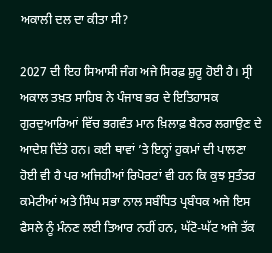ਅਕਾਲੀ ਦਲ ਦਾ ਕੀਤਾ ਸੀ?

2027 ਦੀ ਇਹ ਸਿਆਸੀ ਜੰਗ ਅਜੇ ਸਿਰਫ਼ ਸ਼ੁਰੂ ਹੋਈ ਹੈ। ਸ੍ਰੀ ਅਕਾਲ ਤਖ਼ਤ ਸਾਹਿਬ ਨੇ ਪੰਜਾਬ ਭਰ ਦੇ ਇਤਿਹਾਸਕ ਗੁਰਦੁਆਰਿਆਂ ਵਿੱਚ ਭਗਵੰਤ ਮਾਨ ਖ਼ਿਲਾਫ਼ ਬੈਨਰ ਲਗਾਉਣ ਦੇ ਆਦੇਸ਼ ਦਿੱਤੇ ਹਨ। ਕਈ ਥਾਵਾਂ ’ਤੇ ਇਨ੍ਹਾਂ ਹੁਕਮਾਂ ਦੀ ਪਾਲਣਾ ਹੋਈ ਵੀ ਹੈ ਪਰ ਅਜਿਹੀਆਂ ਰਿਪੋਰਟਾਂ ਵੀ ਹਨ ਕਿ ਕੁਝ ਸੁਤੰਤਰ ਕਮੇਟੀਆਂ ਅਤੇ ਸਿੰਘ ਸਭਾ ਨਾਲ ਸਬੰਧਿਤ ਪ੍ਰਬੰਧਕ ਅਜੇ ਇਸ ਫੈਸਲੇ ਨੂੰ ਮੰਨਣ ਲਈ ਤਿਆਰ ਨਹੀਂ ਹਨ, ਘੱਟੋ-ਘੱਟ ਅਜੇ ਤੱਕ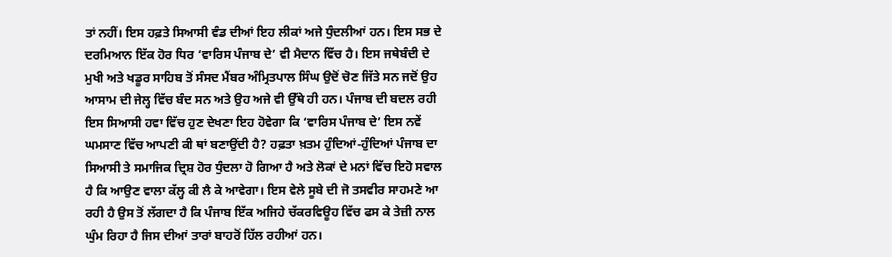ਤਾਂ ਨਹੀਂ। ਇਸ ਹਫ਼ਤੇ ਸਿਆਸੀ ਵੰਡ ਦੀਆਂ ਇਹ ਲੀਕਾਂ ਅਜੇ ਧੁੰਦਲੀਆਂ ਹਨ। ਇਸ ਸਭ ਦੇ ਦਰਮਿਆਨ ਇੱਕ ਹੋਰ ਧਿਰ ‘ਵਾਰਿਸ ਪੰਜਾਬ ਦੇ’ ਵੀ ਮੈਦਾਨ ਵਿੱਚ ਹੈ। ਇਸ ਜਥੇਬੰਦੀ ਦੇ ਮੁਖੀ ਅਤੇ ਖਡੂਰ ਸਾਹਿਬ ਤੋਂ ਸੰਸਦ ਮੈਂਬਰ ਅੰਮ੍ਰਿਤਪਾਲ ਸਿੰਘ ਉਦੋਂ ਚੋਣ ਜਿੱਤੇ ਸਨ ਜਦੋਂ ਉਹ ਆਸਾਮ ਦੀ ਜੇਲ੍ਹ ਵਿੱਚ ਬੰਦ ਸਨ ਅਤੇ ਉਹ ਅਜੇ ਵੀ ਉੱਥੇ ਹੀ ਹਨ। ਪੰਜਾਬ ਦੀ ਬਦਲ ਰਹੀ ਇਸ ਸਿਆਸੀ ਹਵਾ ਵਿੱਚ ਹੁਣ ਦੇਖਣਾ ਇਹ ਹੋਵੇਗਾ ਕਿ ‘ਵਾਰਿਸ ਪੰਜਾਬ ਦੇ’ ਇਸ ਨਵੇਂ ਘਮਸਾਣ ਵਿੱਚ ਆਪਣੀ ਕੀ ਥਾਂ ਬਣਾਉਂਦੀ ਹੈ? ਹਫ਼ਤਾ ਖ਼ਤਮ ਹੁੰਦਿਆਂ-ਹੁੰਦਿਆਂ ਪੰਜਾਬ ਦਾ ਸਿਆਸੀ ਤੇ ਸਮਾਜਿਕ ਦ੍ਰਿਸ਼ ਹੋਰ ਧੁੰਦਲਾ ਹੋ ਗਿਆ ਹੈ ਅਤੇ ਲੋਕਾਂ ਦੇ ਮਨਾਂ ਵਿੱਚ ਇਹੋ ਸਵਾਲ ਹੈ ਕਿ ਆਉਣ ਵਾਲਾ ਕੱਲ੍ਹ ਕੀ ਲੈ ਕੇ ਆਵੇਗਾ। ਇਸ ਵੇਲੇ ਸੂਬੇ ਦੀ ਜੋ ਤਸਵੀਰ ਸਾਹਮਣੇ ਆ ਰਹੀ ਹੈ ਉਸ ਤੋਂ ਲੱਗਦਾ ਹੈ ਕਿ ਪੰਜਾਬ ਇੱਕ ਅਜਿਹੇ ਚੱਕਰਵਿਊਹ ਵਿੱਚ ਫਸ ਕੇ ਤੇਜ਼ੀ ਨਾਲ ਘੁੰਮ ਰਿਹਾ ਹੈ ਜਿਸ ਦੀਆਂ ਤਾਰਾਂ ਬਾਹਰੋਂ ਹਿੱਲ ਰਹੀਆਂ ਹਨ।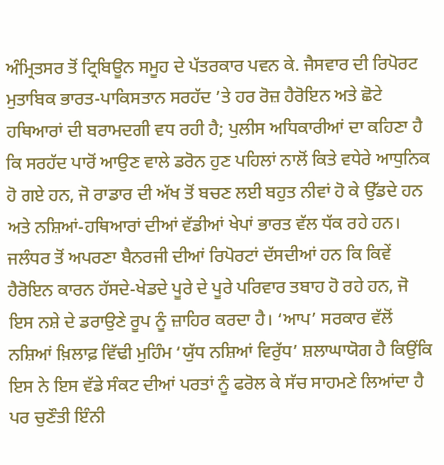ਅੰਮ੍ਰਿਤਸਰ ਤੋਂ ਟ੍ਰਿਬਿਊਨ ਸਮੂਹ ਦੇ ਪੱਤਰਕਾਰ ਪਵਨ ਕੇ. ਜੈਸਵਾਰ ਦੀ ਰਿਪੋਰਟ ਮੁਤਾਬਿਕ ਭਾਰਤ-ਪਾਕਿਸਤਾਨ ਸਰਹੱਦ ’ਤੇ ਹਰ ਰੋਜ਼ ਹੈਰੋਇਨ ਅਤੇ ਛੋਟੇ ਹਥਿਆਰਾਂ ਦੀ ਬਰਾਮਦਗੀ ਵਧ ਰਹੀ ਹੈ; ਪੁਲੀਸ ਅਧਿਕਾਰੀਆਂ ਦਾ ਕਹਿਣਾ ਹੈ ਕਿ ਸਰਹੱਦ ਪਾਰੋਂ ਆਉਣ ਵਾਲੇ ਡਰੋਨ ਹੁਣ ਪਹਿਲਾਂ ਨਾਲੋਂ ਕਿਤੇ ਵਧੇਰੇ ਆਧੁਨਿਕ ਹੋ ਗਏ ਹਨ, ਜੋ ਰਾਡਾਰ ਦੀ ਅੱਖ ਤੋਂ ਬਚਣ ਲਈ ਬਹੁਤ ਨੀਵਾਂ ਹੋ ਕੇ ਉੱਡਦੇ ਹਨ ਅਤੇ ਨਸ਼ਿਆਂ-ਹਥਿਆਰਾਂ ਦੀਆਂ ਵੱਡੀਆਂ ਖੇਪਾਂ ਭਾਰਤ ਵੱਲ ਧੱਕ ਰਹੇ ਹਨ। ਜਲੰਧਰ ਤੋਂ ਅਪਰਣਾ ਬੈਨਰਜੀ ਦੀਆਂ ਰਿਪੋਰਟਾਂ ਦੱਸਦੀਆਂ ਹਨ ਕਿ ਕਿਵੇਂ ਹੈਰੋਇਨ ਕਾਰਨ ਹੱਸਦੇ-ਖੇਡਦੇ ਪੂਰੇ ਦੇ ਪੂਰੇ ਪਰਿਵਾਰ ਤਬਾਹ ਹੋ ਰਹੇ ਹਨ, ਜੋ ਇਸ ਨਸ਼ੇ ਦੇ ਡਰਾਉਣੇ ਰੂਪ ਨੂੰ ਜ਼ਾਹਿਰ ਕਰਦਾ ਹੈ। ‘ਆਪ’ ਸਰਕਾਰ ਵੱਲੋਂ ਨਸ਼ਿਆਂ ਖ਼ਿਲਾਫ਼ ਵਿੱਢੀ ਮੁਹਿੰਮ ‘ਯੁੱਧ ਨਸ਼ਿਆਂ ਵਿਰੁੱਧ’ ਸ਼ਲਾਘਾਯੋਗ ਹੈ ਕਿਉਂਕਿ ਇਸ ਨੇ ਇਸ ਵੱਡੇ ਸੰਕਟ ਦੀਆਂ ਪਰਤਾਂ ਨੂੰ ਫਰੋਲ ਕੇ ਸੱਚ ਸਾਹਮਣੇ ਲਿਆਂਦਾ ਹੈ ਪਰ ਚੁਣੌਤੀ ਇੰਨੀ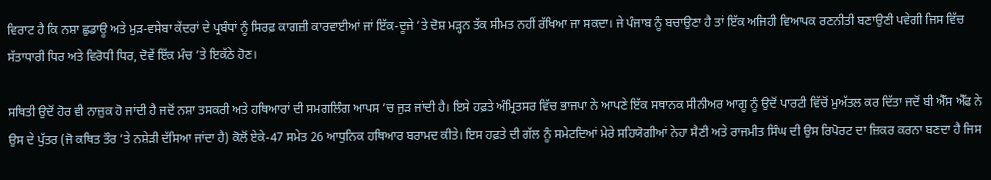ਵਿਰਾਟ ਹੈ ਕਿ ਨਸ਼ਾ ਛੁਡਾਊ ਅਤੇ ਮੁੜ-ਵਸੇਬਾ ਕੇਂਦਰਾਂ ਦੇ ਪ੍ਰਬੰਧਾਂ ਨੂੰ ਸਿਰਫ਼ ਕਾਗਜ਼ੀ ਕਾਰਵਾਈਆਂ ਜਾਂ ਇੱਕ-ਦੂਜੇ ’ਤੇ ਦੋਸ਼ ਮੜ੍ਹਨ ਤੱਕ ਸੀਮਤ ਨਹੀਂ ਰੱਖਿਆ ਜਾ ਸਕਦਾ। ਜੇ ਪੰਜਾਬ ਨੂੰ ਬਚਾਉਣਾ ਹੈ ਤਾਂ ਇੱਕ ਅਜਿਹੀ ਵਿਆਪਕ ਰਣਨੀਤੀ ਬਣਾਉਣੀ ਪਵੇਗੀ ਜਿਸ ਵਿੱਚ ਸੱਤਾਧਾਰੀ ਧਿਰ ਅਤੇ ਵਿਰੋਧੀ ਧਿਰ, ਦੋਵੇਂ ਇੱਕ ਮੰਚ ’ਤੇ ਇਕੱਠੇ ਹੋਣ।

ਸਥਿਤੀ ਉਦੋਂ ਹੋਰ ਵੀ ਨਾਜ਼ੁਕ ਹੋ ਜਾਂਦੀ ਹੈ ਜਦੋਂ ਨਸ਼ਾ ਤਸਕਰੀ ਅਤੇ ਹਥਿਆਰਾਂ ਦੀ ਸਮਗਲਿੰਗ ਆਪਸ ’ਚ ਜੁੜ ਜਾਂਦੀ ਹੈ। ਇਸੇ ਹਫ਼ਤੇ ਅੰਮ੍ਰਿਤਸਰ ਵਿੱਚ ਭਾਜਪਾ ਨੇ ਆਪਣੇ ਇੱਕ ਸਥਾਨਕ ਸੀਨੀਅਰ ਆਗੂ ਨੂੰ ਉਦੋਂ ਪਾਰਟੀ ਵਿੱਚੋਂ ਮੁਅੱਤਲ ਕਰ ਦਿੱਤਾ ਜਦੋਂ ਬੀ ਐੱਸ ਐੱਫ ਨੇ ਉਸ ਦੇ ਪੁੱਤਰ (ਜੋ ਕਥਿਤ ਤੌਰ ’ਤੇ ਨਸ਼ੇੜੀ ਦੱਸਿਆ ਜਾਂਦਾ ਹੈ) ਕੋਲੋਂ ਏਕੇ-47 ਸਮੇਤ 26 ਆਧੁਨਿਕ ਹਥਿਆਰ ਬਰਾਮਦ ਕੀਤੇ। ਇਸ ਹਫ਼ਤੇ ਦੀ ਗੱਲ ਨੂੰ ਸਮੇਟਦਿਆਂ ਮੇਰੇ ਸਹਿਯੋਗੀਆਂ ਨੇਹਾ ਸੈਣੀ ਅਤੇ ਰਾਜਮੀਤ ਸਿੰਘ ਦੀ ਉਸ ਰਿਪੋਰਟ ਦਾ ਜ਼ਿਕਰ ਕਰਨਾ ਬਣਦਾ ਹੈ ਜਿਸ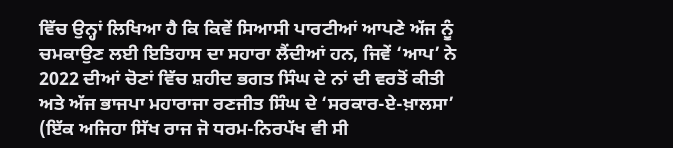ਵਿੱਚ ਉਨ੍ਹਾਂ ਲਿਖਿਆ ਹੈ ਕਿ ਕਿਵੇਂ ਸਿਆਸੀ ਪਾਰਟੀਆਂ ਆਪਣੇ ਅੱਜ ਨੂੰ ਚਮਕਾਉਣ ਲਈ ਇਤਿਹਾਸ ਦਾ ਸਹਾਰਾ ਲੈਂਦੀਆਂ ਹਨ, ਜਿਵੇਂ ‘ਆਪ’ ਨੇ 2022 ਦੀਆਂ ਚੋਣਾਂ ਵਿੱਚ ਸ਼ਹੀਦ ਭਗਤ ਸਿੰਘ ਦੇ ਨਾਂ ਦੀ ਵਰਤੋਂ ਕੀਤੀ ਅਤੇ ਅੱਜ ਭਾਜਪਾ ਮਹਾਰਾਜਾ ਰਣਜੀਤ ਸਿੰਘ ਦੇ ‘ਸਰਕਾਰ-ਏ-ਖ਼ਾਲਸਾ’ (ਇੱਕ ਅਜਿਹਾ ਸਿੱਖ ਰਾਜ ਜੋ ਧਰਮ-ਨਿਰਪੱਖ ਵੀ ਸੀ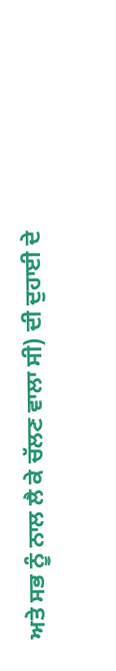ਅਤੇ ਸਭ ਨੂੰ ਨਾਲ ਲੈ ਕੇ ਚੱਲਣ ਵਾਲਾ ਸੀ) ਦੀ ਦੁਹਾਈ ਦੇ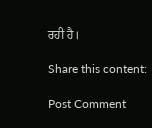ਰਹੀ ਹੈ।

Share this content:

Post Comment